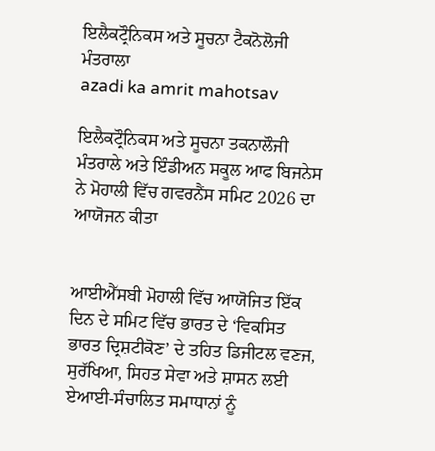ਇਲੈਕਟ੍ਰੌਨਿਕਸ ਅਤੇ ਸੂਚਨਾ ਟੈਕਨੋਲੋਜੀ ਮੰਤਰਾਲਾ
azadi ka amrit mahotsav

ਇਲੈਕਟ੍ਰੌਨਿਕਸ ਅਤੇ ਸੂਚਨਾ ਤਕਨਾਲੌਜੀ ਮੰਤਰਾਲੇ ਅਤੇ ਇੰਡੀਅਨ ਸਕੂਲ ਆਫ ਬਿਜਨੇਸ ਨੇ ਮੋਹਾਲੀ ਵਿੱਚ ਗਵਰਨੈਂਸ ਸਮਿਟ 2026 ਦਾ ਆਯੋਜਨ ਕੀਤਾ


ਆਈਐੱਸਬੀ ਮੋਹਾਲੀ ਵਿੱਚ ਆਯੋਜਿਤ ਇੱਕ ਦਿਨ ਦੇ ਸਮਿਟ ਵਿੱਚ ਭਾਰਤ ਦੇ ‘ਵਿਕਸਿਤ ਭਾਰਤ ਦ੍ਰਿਸ਼ਟੀਕੋਣ’ ਦੇ ਤਹਿਤ ਡਿਜੀਟਲ ਵਣਜ, ਸੁਰੱਖਿਆ, ਸਿਹਤ ਸੇਵਾ ਅਤੇ ਸ਼ਾਸਨ ਲਈ ਏਆਈ-ਸੰਚਾਲਿਤ ਸਮਾਧਾਨਾਂ ਨੂੰ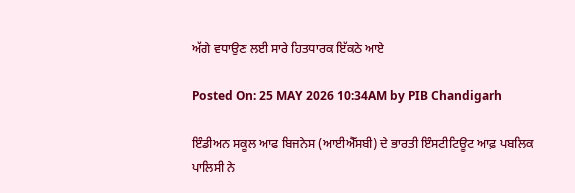ਅੱਗੇ ਵਧਾਉਣ ਲਈ ਸਾਰੇ ਹਿਤਧਾਰਕ ਇੱਕਠੇ ਆਏ

Posted On: 25 MAY 2026 10:34AM by PIB Chandigarh

ਇੰਡੀਅਨ ਸਕੂਲ ਆਫ ਬਿਜਨੇਸ (ਆਈਐੱਸਬੀ) ਦੇ ਭਾਰਤੀ ਇੰਸਟੀਟਿਊਟ ਆਫ਼ ਪਬਲਿਕ ਪਾਲਿਸੀ ਨੇ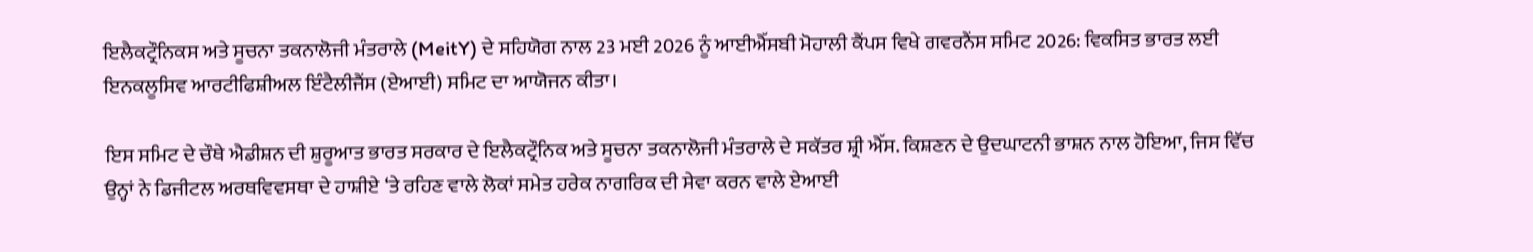ਇਲੈਕਟ੍ਰੌਨਿਕਸ ਅਤੇ ਸੂਚਨਾ ਤਕਨਾਲੋਜੀ ਮੰਤਰਾਲੇ (MeitY) ਦੇ ਸਹਿਯੋਗ ਨਾਲ 23 ਮਈ 2026 ਨੂੰ ਆਈਐੱਸਬੀ ਮੋਹਾਲੀ ਕੈਂਪਸ ਵਿਖੇ ਗਵਰਨੈਂਸ ਸਮਿਟ 2026: ਵਿਕਸਿਤ ਭਾਰਤ ਲਈ ਇਨਕਲੂਸਿਵ ਆਰਟੀਫਿਸ਼ੀਅਲ ਇੰਟੈਲੀਜੈਂਸ (ਏਆਈ) ਸਮਿਟ ਦਾ ਆਯੋਜਨ ਕੀਤਾ।

ਇਸ ਸਮਿਟ ਦੇ ਚੌਥੇ ਐਡੀਸ਼ਨ ਦੀ ਸ਼ੁਰੂਆਤ ਭਾਰਤ ਸਰਕਾਰ ਦੇ ਇਲੈਕਟ੍ਰੌਨਿਕ ਅਤੇ ਸੂਚਨਾ ਤਕਨਾਲੋਜੀ ਮੰਤਰਾਲੇ ਦੇ ਸਕੱਤਰ ਸ਼੍ਰੀ ਐੱਸ. ਕਿਸ਼ਣਨ ਦੇ ਉਦਘਾਟਨੀ ਭਾਸ਼ਨ ਨਾਲ ਹੋਇਆ, ਜਿਸ ਵਿੱਚ ਉਨ੍ਹਾਂ ਨੇ ਡਿਜੀਟਲ ਅਰਥਵਿਵਸਥਾ ਦੇ ਹਾਸ਼ੀਏ ‘ਤੇ ਰਹਿਣ ਵਾਲੇ ਲੋਕਾਂ ਸਮੇਤ ਹਰੇਕ ਨਾਗਰਿਕ ਦੀ ਸੇਵਾ ਕਰਨ ਵਾਲੇ ਏਆਈ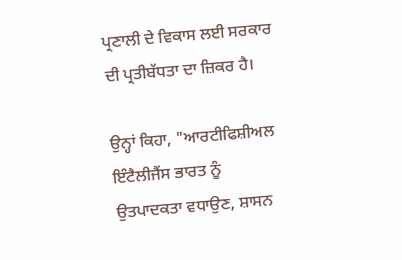ਪ੍ਰਣਾਲੀ ਦੇ ਵਿਕਾਸ ਲਈ ਸਰਕਾਰ ਦੀ ਪ੍ਰਤੀਬੱਧਤਾ ਦਾ ਜ਼ਿਕਰ ਹੈ।

ਉਨ੍ਹਾਂ ਕਿਹਾ, "ਆਰਟੀਫਿਸ਼ੀਅਲ ਇੰਟੈਲੀਜੈਂਸ ਭਾਰਤ ਨੂੰ ਉਤਪਾਦਕਤਾ ਵਧਾਉਣ, ਸ਼ਾਸਨ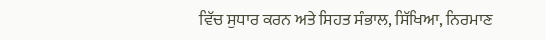ਵਿੱਚ ਸੁਧਾਰ ਕਰਨ ਅਤੇ ਸਿਹਤ ਸੰਭਾਲ, ਸਿੱਖਿਆ, ਨਿਰਮਾਣ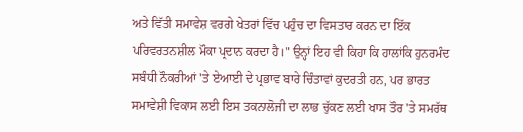ਅਤੇ ਵਿੱਤੀ ਸਮਾਵੇਸ਼ ਵਰਗੇ ਖੇਤਰਾਂ ਵਿੱਚ ਪਹੁੰਚ ਦਾ ਵਿਸਤਾਰ ਕਰਨ ਦਾ ਇੱਕ ਪਰਿਵਰਤਨਸ਼ੀਲ ਮੌਕਾ ਪ੍ਰਦਾਨ ਕਰਦਾ ਹੈ।" ਉਨ੍ਹਾਂ ਇਹ ਵੀ ਕਿਹਾ ਕਿ ਹਾਲਾਂਕਿ ਹੁਨਰਮੰਦ ਸਬੰਧੀ ਨੌਕਰੀਆਂ 'ਤੇ ਏਆਈ ਦੇ ਪ੍ਰਭਾਵ ਬਾਰੇ ਚਿੰਤਾਵਾਂ ਕੁਦਰਤੀ ਹਨ, ਪਰ ਭਾਰਤ ਸਮਾਵੇਸ਼ੀ ਵਿਕਾਸ ਲਈ ਇਸ ਤਕਨਾਲੋਜੀ ਦਾ ਲਾਭ ਚੁੱਕਣ ਲਈ ਖਾਸ ਤੌਰ 'ਤੇ ਸਮਰੱਥ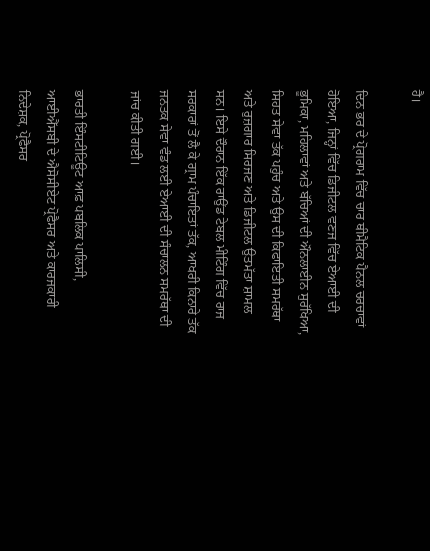ਹੈ।

ਦਿਨ ਭਰ ਦੇ ਪ੍ਰੋਗਰਾਮ ਵਿੱਚ ਚਾਰ ਥੀਮੈਟਿਕ ਪੈਨਲ ਚਰਚਾਵਾਂ ਹੋਇਆ, ਜਿਨ੍ਹਾਂ ਵਿੱਚ ਡਿਜੀਟਲ ਵਣਜ ਵਿੱਚ ਏਆਈ ਦੀ ਭੂਮਿਕਾ, ਮਹਿਲਾਵਾਂ ਅਤੇ ਬੱਚਿਆਂ ਦੀ ਔਨਲਾਈਨ ਸੁਰੱਖਿਆ, ਸਿਹਤ ਸੇਵਾ ਤੱਕ ਪਹੁੰਚ ਅਤੇ ਉਸ ਦੀ ਕਿਫਾਇਤੀ ਸਮਰੱਥਾ ਅਤੇ ਰੁਜ਼ਗਾਰ ਸਿਰਜਣ ਅਤੇ ਡਿਜੀਟਲ ਉਤਮੱਤਾ ਸ਼ਾਮਲ ਸਨ। ਇਸੇ ਦੌਰਾਨ ਇੱਕ ਰਾਉਂਡ ਟੇਬਲ ਮੀਟਿੰਗ ਵਿੱਚ ਰਾਜ ਸਰਕਾਰਾਂ ਤੋਂ ਲੈ ਕੇ ਗ੍ਰਾਮ ਪੰਚਾਇਤਾਂ ਤੱਕ, ਆਖਰੀ ਕਿਨਾਰੇ ਤੱਕ ਜਨਤਕ ਸੇਵਾ ਵੰਡ ਲਈ ਏਆਈ ਦੀ ਸੰਚਾਲਨ ਸਮਰੱਥਾ ਦੀ ਜਾਂਚ ਕੀਤੀ ਗਈ।

ਭਾਰਤੀ ਇੰਸਟੀਟਿਊਟ ਆਫ਼ ਪਬਲਿਕ ਪਾਲਿਸੀ, ਆਈਐੱਸਬੀ ਦੇ ਐਸੋਸੀਏਟ ਪ੍ਰੋਫੈਸਰ ਅਤੇ ਕਾਰਜਕਾਰੀ ਨਿਦੇਸ਼ਕ, ਪ੍ਰੋਫੈਸਰ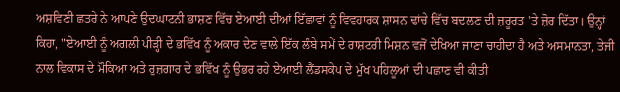ਅਸ਼ਵਿਣੀ ਛਤਰੇ ਨੇ ਆਪਣੇ ਉਦਘਾਟਨੀ ਭਾਸ਼ਣ ਵਿੱਚ ਏਆਈ ਦੀਆਂ ਇੱਛਾਵਾਂ ਨੂੰ ਵਿਵਹਾਰਕ ਸ਼ਾਸਨ ਢਾਂਚੇ ਵਿੱਚ ਬਦਲਣ ਦੀ ਜ਼ਰੂਰਤ 'ਤੇ ਜ਼ੋਰ ਦਿੱਤਾ। ਉਨ੍ਹਾਂ ਕਿਹਾ, "ਏਆਈ ਨੂੰ ਅਗਲੀ ਪੀੜ੍ਹੀ ਦੇ ਭਵਿੱਖ ਨੂੰ ਅਕਾਰ ਦੇਣ ਵਾਲੇ ਇੱਕ ਲੰਬੇ ਸਮੇਂ ਦੇ ਰਾਸ਼ਟਰੀ ਮਿਸ਼ਨ ਵਜੋਂ ਦੇਖਿਆ ਜਾਣਾ ਚਾਹੀਦਾ ਹੈ ਅਤੇ ਅਸਮਾਨਤਾ, ਤੇਜੀ ਨਾਲ ਵਿਕਾਸ ਦੇ ਮੌਕਿਆ ਅਤੇ ਰੁਜ਼ਗਾਰ ਦੇ ਭਵਿੱਖ ਨੂੰ ਉਭਰ ਰਹੇ ਏਆਈ ਲੈਂਡਸਕੇਪ ਦੇ ਮੁੱਖ ਪਹਿਲੂਆਂ ਦੀ ਪਛਾਣ ਵੀ ਕੀਤੀ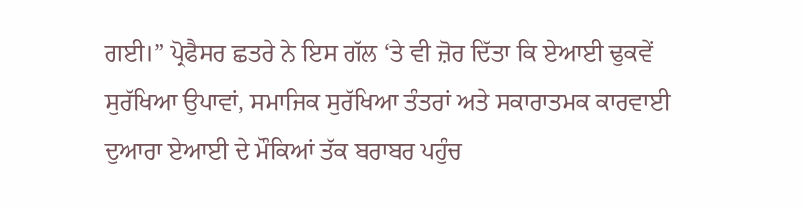ਗਈ।” ਪ੍ਰੋਫੈਸਰ ਛਤਰੇ ਨੇ ਇਸ ਗੱਲ ‘ਤੇ ਵੀ ਜ਼ੋਰ ਦਿੱਤਾ ਕਿ ਏਆਈ ਢੁਕਵੇਂ ਸੁਰੱਖਿਆ ਉਪਾਵਾਂ, ਸਮਾਜਿਕ ਸੁਰੱਖਿਆ ਤੰਤਰਾਂ ਅਤੇ ਸਕਾਰਾਤਮਕ ਕਾਰਵਾਈ ਦੁਆਰਾ ਏਆਈ ਦੇ ਮੌਕਿਆਂ ਤੱਕ ਬਰਾਬਰ ਪਹੁੰਚ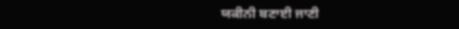ਯਕੀਨੀ ਬਣਾਈ ਜਾਣੀ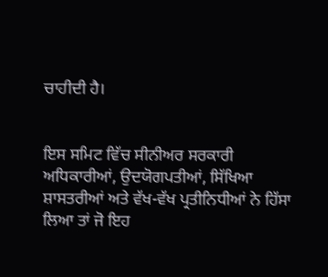ਚਾਹੀਦੀ ਹੈ।


ਇਸ ਸਮਿਟ ਵਿੱਚ ਸੀਨੀਅਰ ਸਰਕਾਰੀ ਅਧਿਕਾਰੀਆਂ, ਉਦਯੋਗਪਤੀਆਂ, ਸਿੱਖਿਆ ਸ਼ਾਸਤਰੀਆਂ ਅਤੇ ਵੱਖ-ਵੱਖ ਪ੍ਰਤੀਨਿਧੀਆਂ ਨੇ ਹਿੱਸਾ ਲਿਆ ਤਾਂ ਜੋ ਇਹ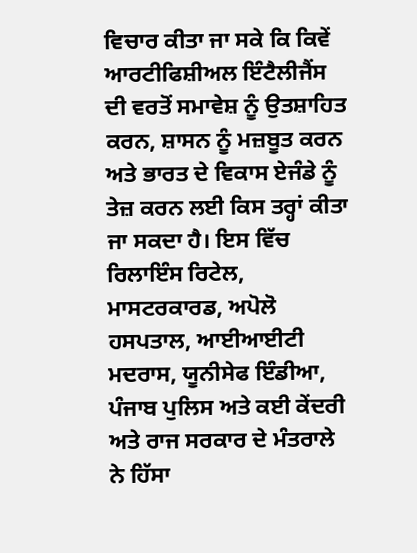ਵਿਚਾਰ ਕੀਤਾ ਜਾ ਸਕੇ ਕਿ ਕਿਵੇਂ ਆਰਟੀਫਿਸ਼ੀਅਲ ਇੰਟੈਲੀਜੈਂਸ ਦੀ ਵਰਤੋਂ ਸਮਾਵੇਸ਼ ਨੂੰ ਉਤਸ਼ਾਹਿਤ ਕਰਨ, ਸ਼ਾਸਨ ਨੂੰ ਮਜ਼ਬੂਤ ਕਰਨ ਅਤੇ ਭਾਰਤ ਦੇ ਵਿਕਾਸ ਏਜੰਡੇ ਨੂੰ ਤੇਜ਼ ਕਰਨ ਲਈ ਕਿਸ ਤਰ੍ਹਾਂ ਕੀਤਾ ਜਾ ਸਕਦਾ ਹੈ। ਇਸ ਵਿੱਚ ਰਿਲਾਇੰਸ ਰਿਟੇਲ, ਮਾਸਟਰਕਾਰਡ, ਅਪੋਲੋ ਹਸਪਤਾਲ, ਆਈਆਈਟੀ ਮਦਰਾਸ, ਯੂਨੀਸੇਫ ਇੰਡੀਆ, ਪੰਜਾਬ ਪੁਲਿਸ ਅਤੇ ਕਈ ਕੇਂਦਰੀ ਅਤੇ ਰਾਜ ਸਰਕਾਰ ਦੇ ਮੰਤਰਾਲੇ ਨੇ ਹਿੱਸਾ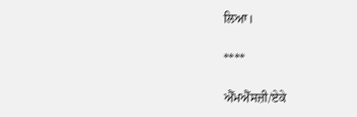ਲਿਆ।

****

ਐੱਮਐੱਸਜ਼ੀ/ਏਕੇ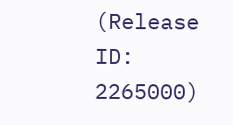(Release ID: 2265000)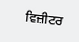ਵਿਜ਼ੀਟਰ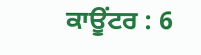ਕਾਊਂਟਰ : 6